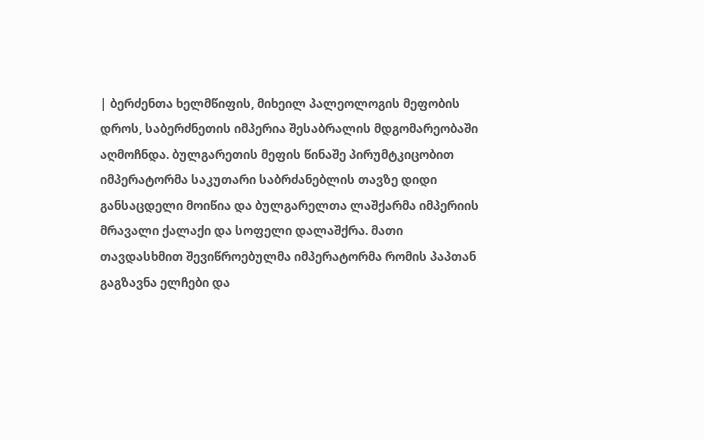| ბერძენთა ხელმწიფის, მიხეილ პალეოლოგის მეფობის დროს, საბერძნეთის იმპერია შესაბრალის მდგომარეობაში აღმოჩნდა. ბულგარეთის მეფის წინაშე პირუმტკიცობით იმპერატორმა საკუთარი საბრძანებლის თავზე დიდი განსაცდელი მოიწია და ბულგარელთა ლაშქარმა იმპერიის მრავალი ქალაქი და სოფელი დალაშქრა. მათი თავდასხმით შევიწროებულმა იმპერატორმა რომის პაპთან გაგზავნა ელჩები და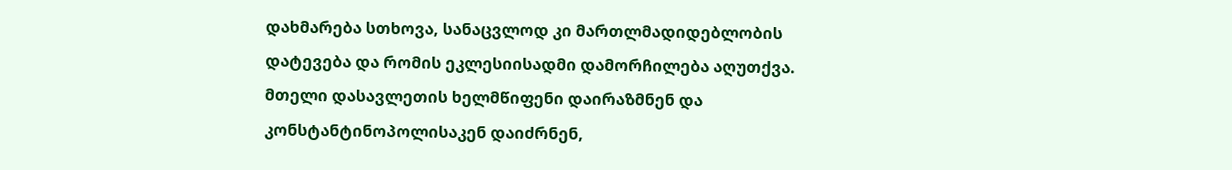დახმარება სთხოვა, სანაცვლოდ კი მართლმადიდებლობის დატევება და რომის ეკლესიისადმი დამორჩილება აღუთქვა. მთელი დასავლეთის ხელმწიფენი დაირაზმნენ და კონსტანტინოპოლისაკენ დაიძრნენ,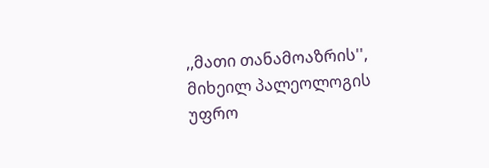,,მათი თანამოაზრის'', მიხეილ პალეოლოგის უფრო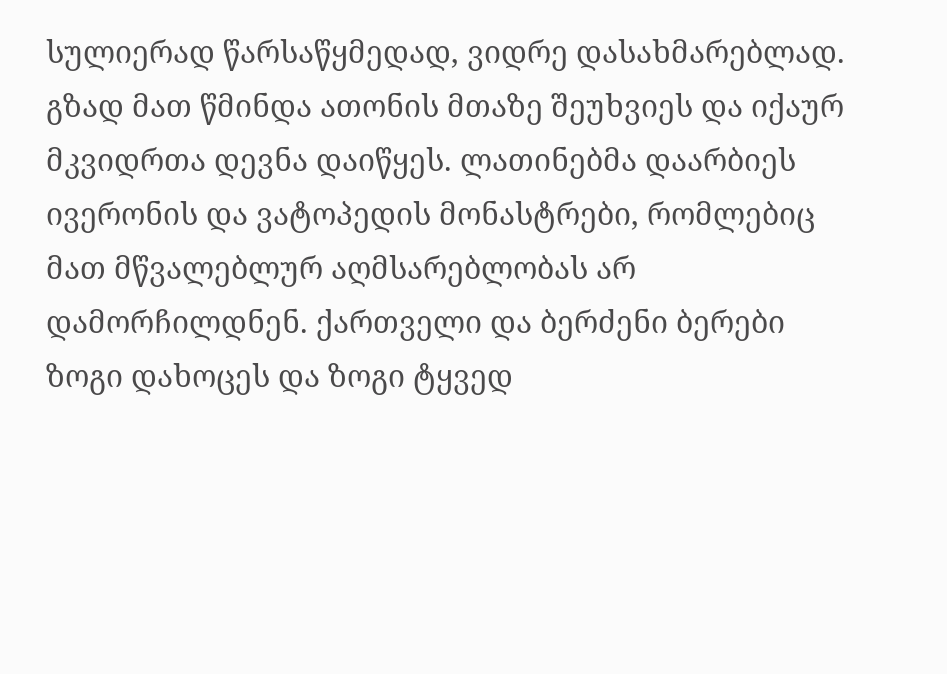სულიერად წარსაწყმედად, ვიდრე დასახმარებლად. გზად მათ წმინდა ათონის მთაზე შეუხვიეს და იქაურ მკვიდრთა დევნა დაიწყეს. ლათინებმა დაარბიეს ივერონის და ვატოპედის მონასტრები, რომლებიც მათ მწვალებლურ აღმსარებლობას არ დამორჩილდნენ. ქართველი და ბერძენი ბერები ზოგი დახოცეს და ზოგი ტყვედ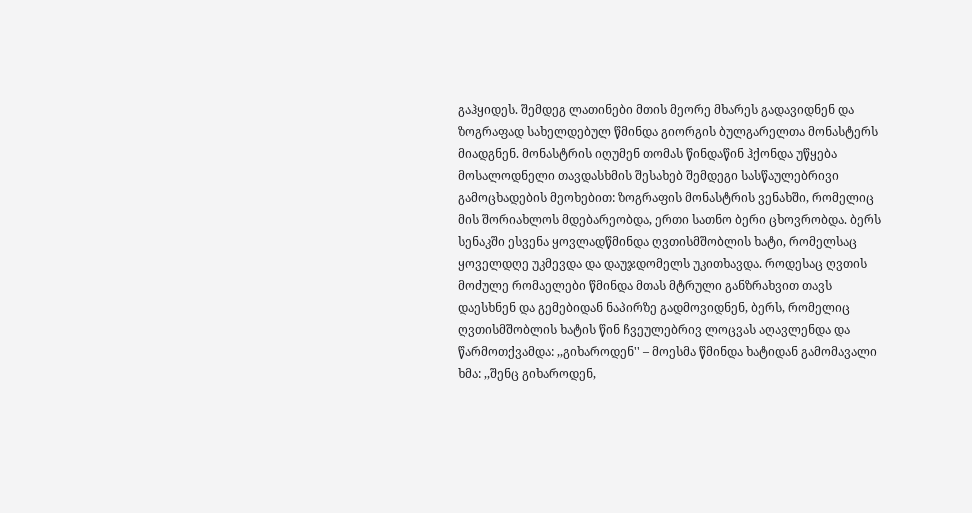გაჰყიდეს. შემდეგ ლათინები მთის მეორე მხარეს გადავიდნენ და ზოგრაფად სახელდებულ წმინდა გიორგის ბულგარელთა მონასტერს მიადგნენ. მონასტრის იღუმენ თომას წინდაწინ ჰქონდა უწყება მოსალოდნელი თავდასხმის შესახებ შემდეგი სასწაულებრივი გამოცხადების მეოხებით: ზოგრაფის მონასტრის ვენახში, რომელიც მის შორიახლოს მდებარეობდა, ერთი სათნო ბერი ცხოვრობდა. ბერს სენაკში ესვენა ყოვლადწმინდა ღვთისმშობლის ხატი, რომელსაც ყოველდღე უკმევდა და დაუჯდომელს უკითხავდა. როდესაც ღვთის მოძულე რომაელები წმინდა მთას მტრული განზრახვით თავს დაესხნენ და გემებიდან ნაპირზე გადმოვიდნენ, ბერს, რომელიც ღვთისმშობლის ხატის წინ ჩვეულებრივ ლოცვას აღავლენდა და წარმოთქვამდა: ,,გიხაროდენ'' – მოესმა წმინდა ხატიდან გამომავალი ხმა: ,,შენც გიხაროდენ,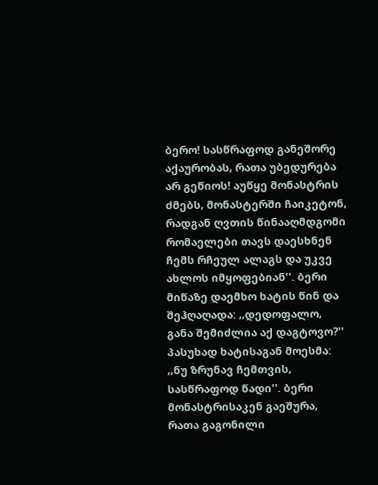ბერო! სასწრაფოდ განეშორე აქაურობას, რათა უბედურება არ გეწიოს! აუწყე მონასტრის ძმებს, მონასტერში ჩაიკეტონ, რადგან ღვთის წინააღმდგომი რომაელები თავს დაესხნენ ჩემს რჩეულ ალაგს და უკვე ახლოს იმყოფებიან''. ბერი მიწაზე დაემხო ხატის წინ და შეჰღაღადა: ,,დედოფალო, განა შემიძლია აქ დაგტოვო?'' პასუხად ხატისაგან მოესმა: ,,ნუ ზრუნავ ჩემთვის, სასწრაფოდ წადი''. ბერი მონასტრისაკენ გაეშურა, რათა გაგონილი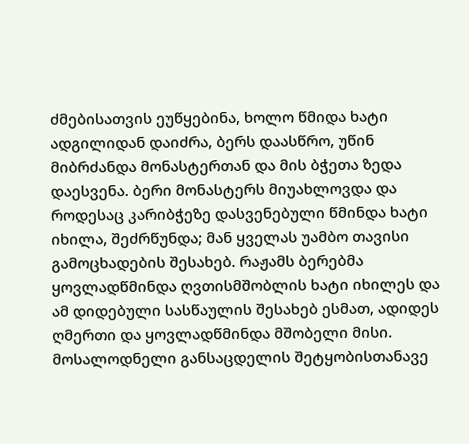ძმებისათვის ეუწყებინა, ხოლო წმიდა ხატი ადგილიდან დაიძრა, ბერს დაასწრო, უწინ მიბრძანდა მონასტერთან და მის ბჭეთა ზედა დაესვენა. ბერი მონასტერს მიუახლოვდა და როდესაც კარიბჭეზე დასვენებული წმინდა ხატი იხილა, შეძრწუნდა; მან ყველას უამბო თავისი გამოცხადების შესახებ. რაჟამს ბერებმა ყოვლადწმინდა ღვთისმშობლის ხატი იხილეს და ამ დიდებული სასწაულის შესახებ ესმათ, ადიდეს ღმერთი და ყოვლადწმინდა მშობელი მისი. მოსალოდნელი განსაცდელის შეტყობისთანავე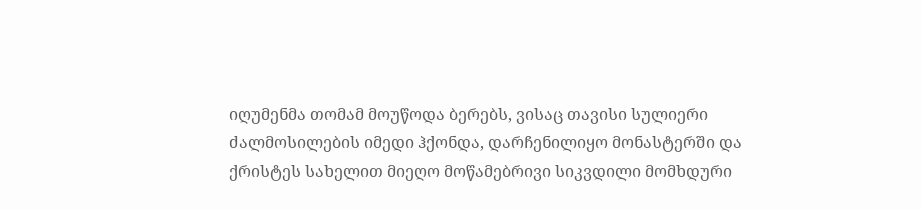იღუმენმა თომამ მოუწოდა ბერებს, ვისაც თავისი სულიერი ძალმოსილების იმედი ჰქონდა, დარჩენილიყო მონასტერში და ქრისტეს სახელით მიეღო მოწამებრივი სიკვდილი მომხდური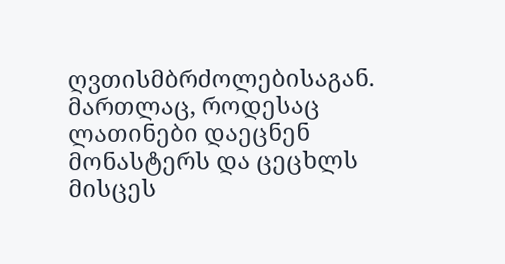ღვთისმბრძოლებისაგან. მართლაც, როდესაც ლათინები დაეცნენ მონასტერს და ცეცხლს მისცეს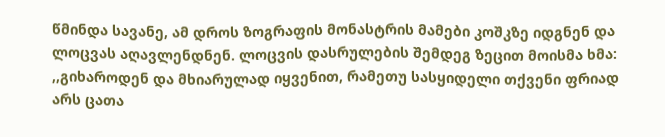წმინდა სავანე, ამ დროს ზოგრაფის მონასტრის მამები კოშკზე იდგნენ და ლოცვას აღავლენდნენ. ლოცვის დასრულების შემდეგ ზეცით მოისმა ხმა: ,,გიხაროდენ და მხიარულად იყვენით, რამეთუ სასყიდელი თქვენი ფრიად არს ცათა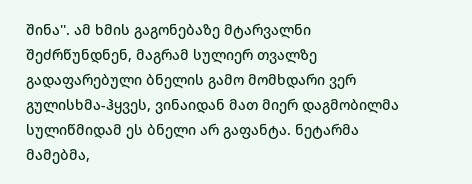შინა''. ამ ხმის გაგონებაზე მტარვალნი შეძრწუნდნენ, მაგრამ სულიერ თვალზე გადაფარებული ბნელის გამო მომხდარი ვერ გულისხმა-ჰყვეს, ვინაიდან მათ მიერ დაგმობილმა სულიწმიდამ ეს ბნელი არ გაფანტა. ნეტარმა მამებმა,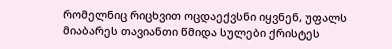რომელნიც რიცხვით ოცდაექვსნი იყვნენ, უფალს მიაბარეს თავიანთი წმიდა სულები ქრისტეს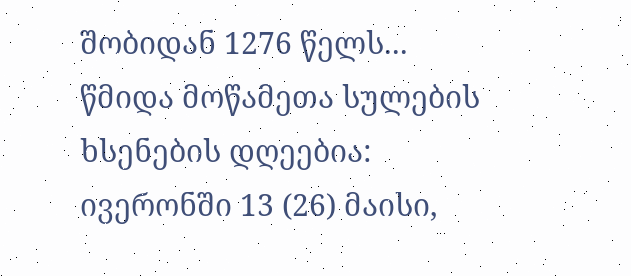შობიდან 1276 წელს... წმიდა მოწამეთა სულების ხსენების დღეებია: ივერონში 13 (26) მაისი,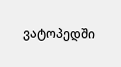ვატოპედში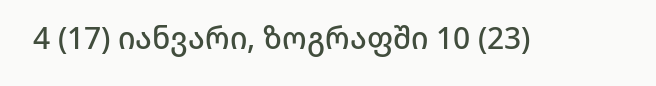4 (17) იანვარი, ზოგრაფში 10 (23)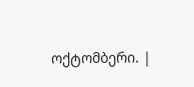ოქტომბერი. |